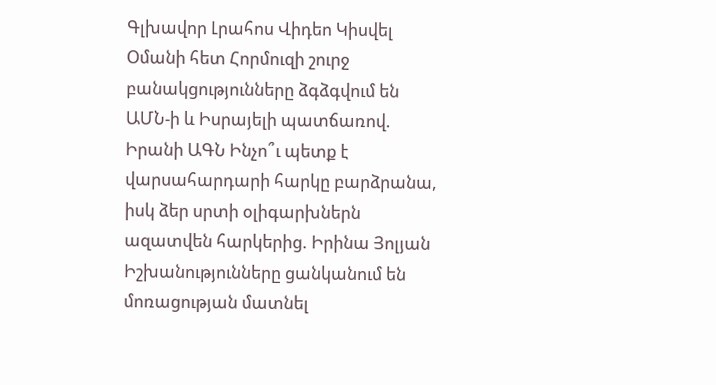Գլխավոր Լրահոս Վիդեո Կիսվել
Օմանի հետ Հորմուզի շուրջ բանակցությունները ձգձգվում են ԱՄՆ-ի և Իսրայելի պատճառով. Իրանի ԱԳՆ Ինչո՞ւ պետք է վարսահարդարի հարկը բարձրանա, իսկ ձեր սրտի օլիգարխներն ազատվեն հարկերից. Իրինա Յոլյան Իշխանությունները ցանկանում են մոռացության մատնել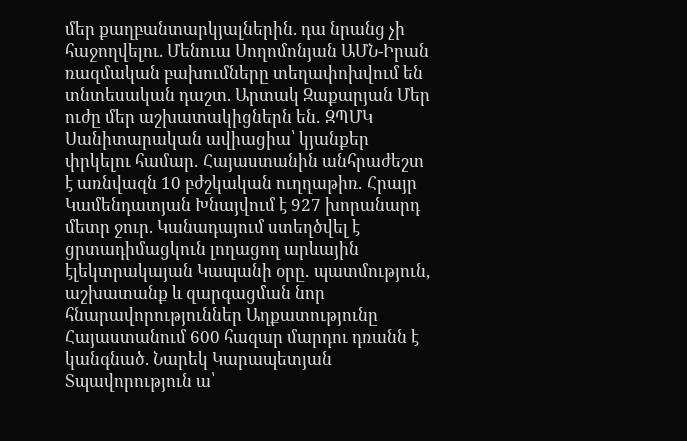մեր քաղբանտարկյալներին. դա նրանց չի հաջողվելու. Մենուա Սողոմոնյան ԱՄՆ-Իրան ռազմական բախումները տեղափոխվում են տնտեսական դաշտ. Արտակ Զաքարյան Մեր ուժը մեր աշխատակիցներն են․ ԶՊՄԿ Սանիտարական ավիացիա՝ կյանքեր փրկելու համար․ Հայաստանին անհրաժեշտ է առնվազն 10 բժշկական ուղղաթիռ․ Հրայր Կամենդատյան Խնայվում է 927 խորանարդ մետր ջուր. Կանադայում ստեղծվել է ցրտադիմացկուն լողացող արևային էլեկտրակայան Կապանի օրը․ պատմություն, աշխատանք և զարգացման նոր հնարավորություններ Աղքատությունը Հայաստանում 600 հազար մարդու դռանն է կանգնած. Նարեկ Կարապետյան Տպավորություն ա՝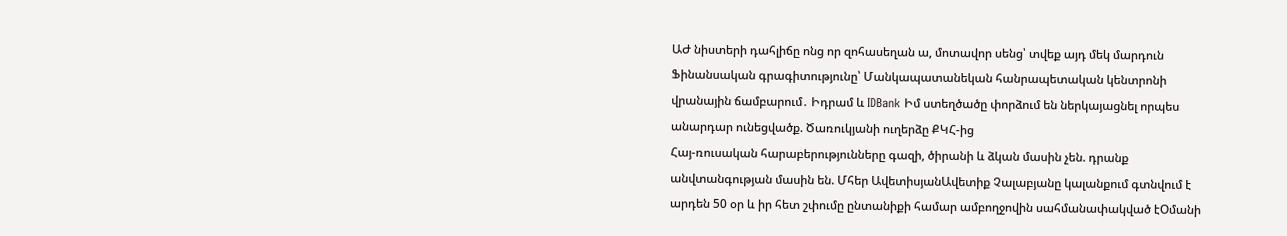ԱԺ նիստերի դահլիճը ոնց որ զոհասեղան ա, մոտավոր սենց՝ տվեք այդ մեկ մարդուն Ֆինանսական գրագիտությունը՝ Մանկապատանեկան հանրապետական կենտրոնի վրանային ճամբարում․ Իդրամ և IDBank Իմ ստեղծածը փորձում են ներկայացնել որպես անարդար ունեցվածք. Ծառուկյանի ուղերձը ՔԿՀ-ից
Հայ-ռուսական հարաբերությունները գազի, ծիրանի և ձկան մասին չեն. դրանք անվտանգության մասին են. Մհեր ԱվետիսյանԱվետիք Չալաբյանը կալանքում գտնվում է արդեն 50 օր և իր հետ շփումը ընտանիքի համար ամբողջովին սահմանափակված էՕմանի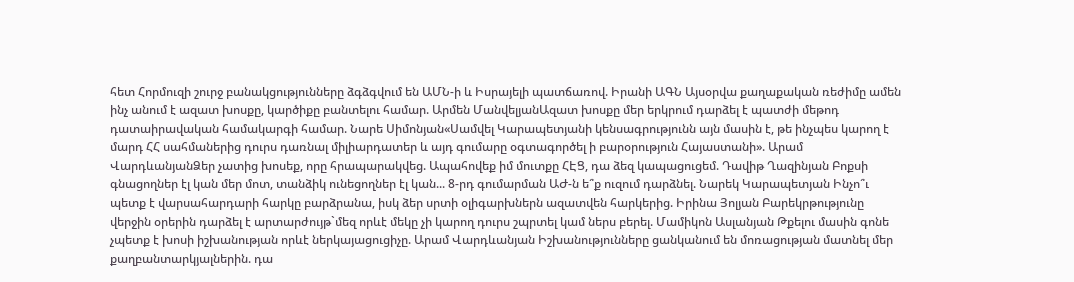հետ Հորմուզի շուրջ բանակցությունները ձգձգվում են ԱՄՆ-ի և Իսրայելի պատճառով. Իրանի ԱԳՆ Այսօրվա քաղաքական ռեժիմը ամեն ինչ անում է ազատ խոսքը, կարծիքը բանտելու համար. Արմեն ՄանվելյանԱզատ խոսքը մեր երկրում դարձել է պատժի մեթոդ դատաիրավական համակարգի համար. Նարե Սիմոնյան«Սամվել Կարապետյանի կենսագրությունն այն մասին է, թե ինչպես կարող է մարդ ՀՀ սահմաներից դուրս դառնալ միլիարդատեր և այդ գումարը օգտագործել ի բարօրություն Հայաստանի». Արամ ՎարդևանյանՁեր չատից խոսեք, որը հրապարակվեց. Ապահովեք իմ մուտքը ՀԷՑ, դա ձեզ կապացուցեմ. Դավիթ Ղազինյան Բոքսի գնացողներ էլ կան մեր մոտ, տանձիկ ունեցողներ էլ կան... 8-րդ գումարման ԱԺ-ն ե՞ք ուզում դարձնել. Նարեկ Կարապետյան Ինչո՞ւ պետք է վարսահարդարի հարկը բարձրանա, իսկ ձեր սրտի օլիգարխներն ազատվեն հարկերից. Իրինա Յոլյան Բարեկրթությունը վերջին օրերին դարձել է արտարժույթ`մեզ որևէ մեկը չի կարող դուրս շպրտել կամ ներս բերել. Մամիկոն Ասլանյան Թքելու մասին գոնե չպետք է խոսի իշխանության որևէ ներկայացուցիչը. Արամ Վարդևանյան Իշխանությունները ցանկանում են մոռացության մատնել մեր քաղբանտարկյալներին. դա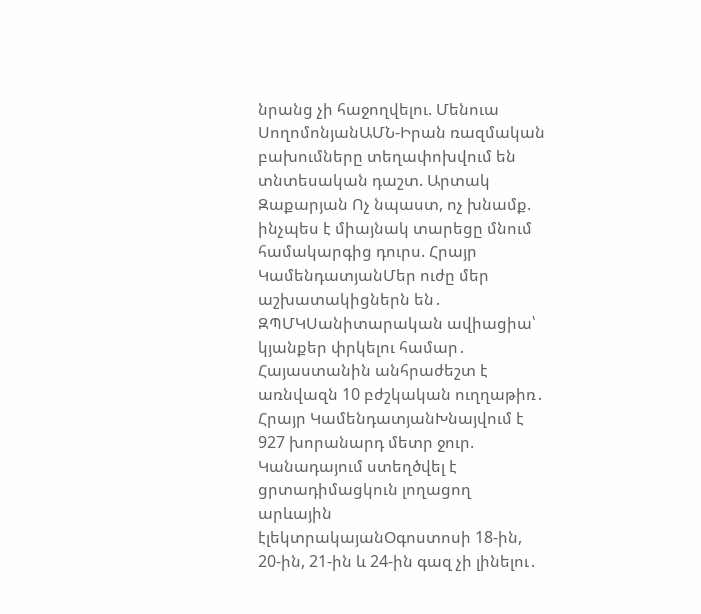նրանց չի հաջողվելու. Մենուա ՍողոմոնյանԱՄՆ-Իրան ռազմական բախումները տեղափոխվում են տնտեսական դաշտ. Արտակ Զաքարյան Ոչ նպաստ, ոչ խնամք. ինչպես է միայնակ տարեցը մնում համակարգից դուրս. Հրայր ԿամենդատյանՄեր ուժը մեր աշխատակիցներն են․ ԶՊՄԿՍանիտարական ավիացիա՝ կյանքեր փրկելու համար․ Հայաստանին անհրաժեշտ է առնվազն 10 բժշկական ուղղաթիռ․ Հրայր ԿամենդատյանԽնայվում է 927 խորանարդ մետր ջուր. Կանադայում ստեղծվել է ցրտադիմացկուն լողացող արևային էլեկտրակայանՕգոստոսի 18-ին, 20-ին, 21-ին և 24-ին գազ չի լինելու․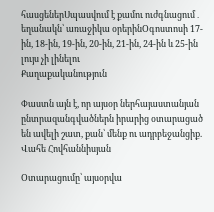հասցեներՍպասվում է քամու ուժգնացում․ եղանակն՝ առաջիկա օրերինՕգոստոսի 17-ին, 18-ին, 19-ին, 20-ին, 21-ին, 24-ին և 25-ին լույս չի լինելու
Քաղաքականություն

Փաստն այն է, որ այսօր ներհայաստանյան ընտրազանգվածներն իրարից օտարացած են ավելի շատ, քան՝ մենք ու ադրբեջանցիք. Վահե Հովհաննիսյան

Օտարացումը՝ այսօրվա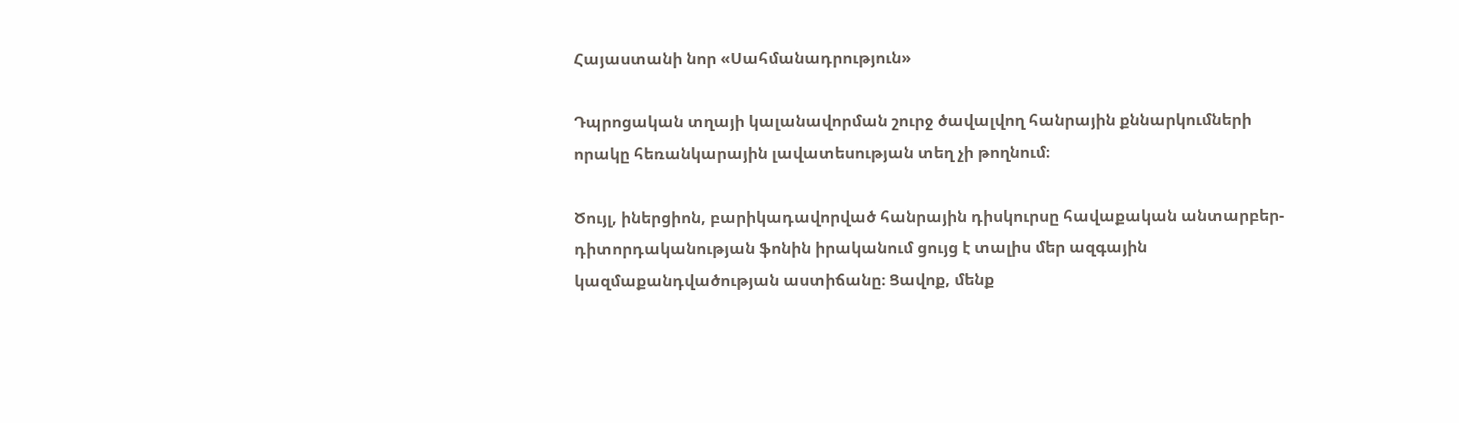Հայաստանի նոր «Սահմանադրություն»

Դպրոցական տղայի կալանավորման շուրջ ծավալվող հանրային քննարկումների որակը հեռանկարային լավատեսության տեղ չի թողնում։

Ծույլ, իներցիոն, բարիկադավորված հանրային դիսկուրսը հավաքական անտարբեր-դիտորդականության ֆոնին իրականում ցույց է տալիս մեր ազգային կազմաքանդվածության աստիճանը։ Ցավոք, մենք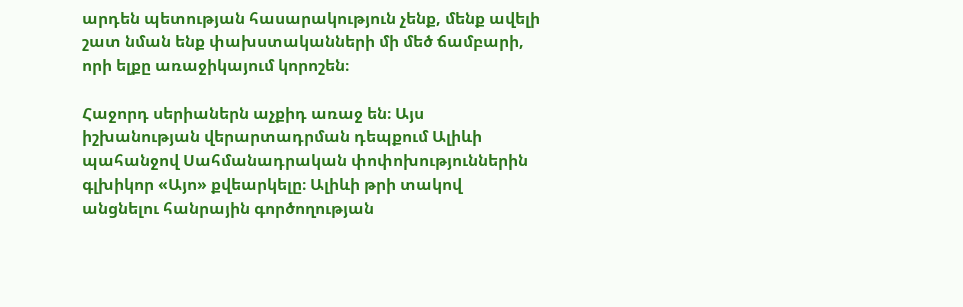արդեն պետության հասարակություն չենք, մենք ավելի շատ նման ենք փախստականների մի մեծ ճամբարի, որի ելքը առաջիկայում կորոշեն։

Հաջորդ սերիաներն աչքիդ առաջ են։ Այս իշխանության վերարտադրման դեպքում Ալիևի պահանջով Սահմանադրական փոփոխություններին գլխիկոր «Այո» քվեարկելը։ Ալիևի թրի տակով անցնելու հանրային գործողության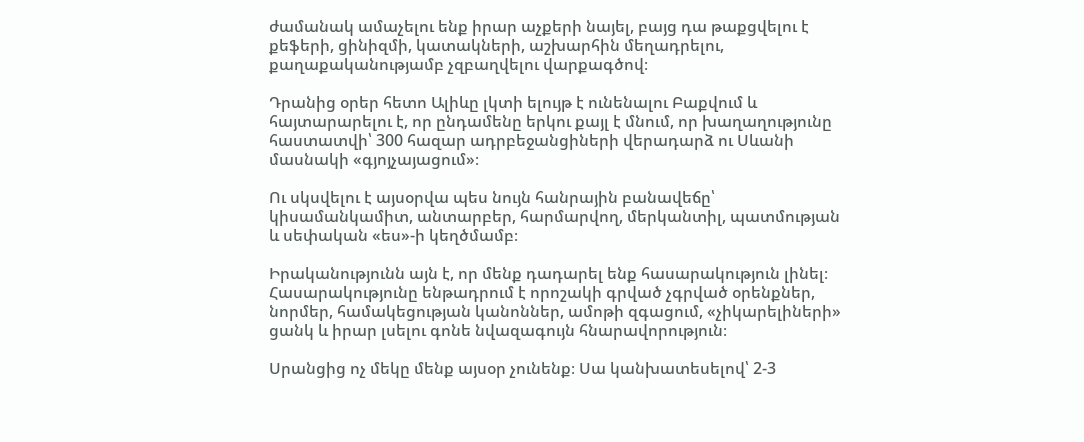ժամանակ ամաչելու ենք իրար աչքերի նայել, բայց դա թաքցվելու է քեֆերի, ցինիզմի, կատակների, աշխարհին մեղադրելու, քաղաքականությամբ չզբաղվելու վարքագծով։

Դրանից օրեր հետո Ալիևը լկտի ելույթ է ունենալու Բաքվում և հայտարարելու է, որ ընդամենը երկու քայլ է մնում, որ խաղաղությունը հաստատվի՝ 300 հազար ադրբեջանցիների վերադարձ ու Սևանի մասնակի «գյոյչայացում»։

Ու սկսվելու է այսօրվա պես նույն հանրային բանավեճը՝ կիսամանկամիտ, անտարբեր, հարմարվող, մերկանտիլ, պատմության և սեփական «ես»-ի կեղծմամբ։

Իրականությունն այն է, որ մենք դադարել ենք հասարակություն լինել։ Հասարակությունը ենթադրում է որոշակի գրված չգրված օրենքներ, նորմեր, համակեցության կանոններ, ամոթի զգացում, «չիկարելիների» ցանկ և իրար լսելու գոնե նվազագույն հնարավորություն։

Սրանցից ոչ մեկը մենք այսօր չունենք։ Սա կանխատեսելով՝ 2-3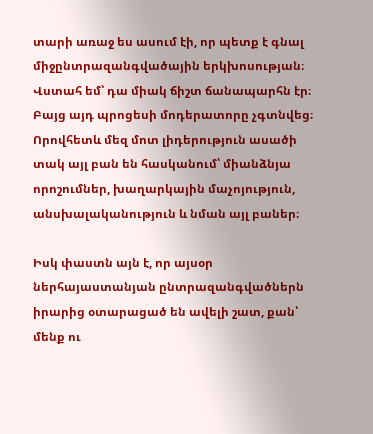տարի առաջ ես ասում էի, որ պետք է գնալ միջընտրազանգվածային երկխոսության։ Վստահ եմ՝ դա միակ ճիշտ ճանապարհն էր։ Բայց այդ պրոցեսի մոդերատորը չգտնվեց։ Որովհետև մեզ մոտ լիդերություն ասածի տակ այլ բան են հասկանում՝ միանձնյա որոշումներ, խաղարկային մաչոյություն, անսխալականություն և նման այլ բաներ։

Իսկ փաստն այն է, որ այսօր ներհայաստանյան ընտրազանգվածներն իրարից օտարացած են ավելի շատ, քան՝ մենք ու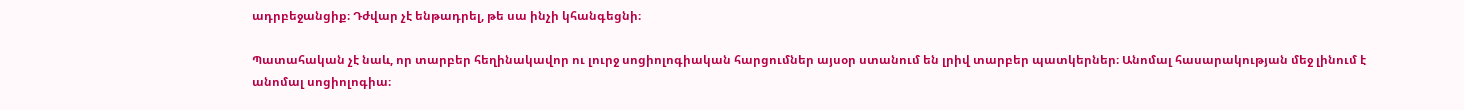ադրբեջանցիք։ Դժվար չէ ենթադրել, թե սա ինչի կհանգեցնի։

Պատահական չէ նաև, որ տարբեր հեղինակավոր ու լուրջ սոցիոլոգիական հարցումներ այսօր ստանում են լրիվ տարբեր պատկերներ։ Անոմալ հասարակության մեջ լինում է անոմալ սոցիոլոգիա։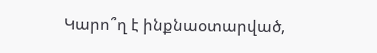Կարո՞ղ է ինքնաօտարված,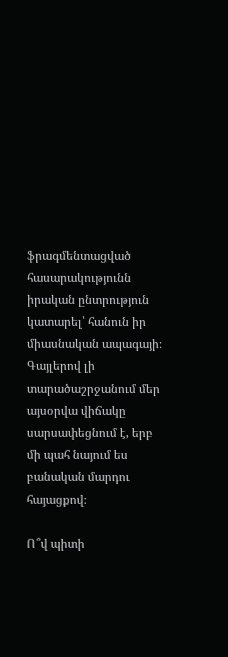ֆրագմենտացված հասարակությունն իրական ընտրություն կատարել՝ հանուն իր միասնական ապագայի։ Գայլերով լի տարածաշրջանում մեր այսօրվա վիճակը սարսափեցնում է, երբ մի պահ նայում ես բանական մարդու հայացքով։

Ո՞վ պիտի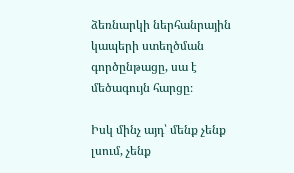ձեռնարկի ներհանրային կապերի ստեղծման գործընթացը, սա է մեծագույն հարցը։

Իսկ մինչ այդ՝ մենք չենք լսում, չենք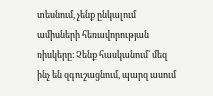տեսնում, չենք ընկալում ամիսների հեռավորության ռիսկերը։ Չենք հասկանում՝ մեզ ինչ են զգուշացնում, պարզ ասում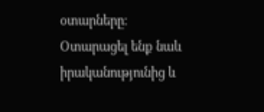օտարները։ Օտարացել ենք նաև իրականությունից և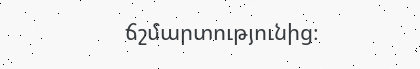ճշմարտությունից։